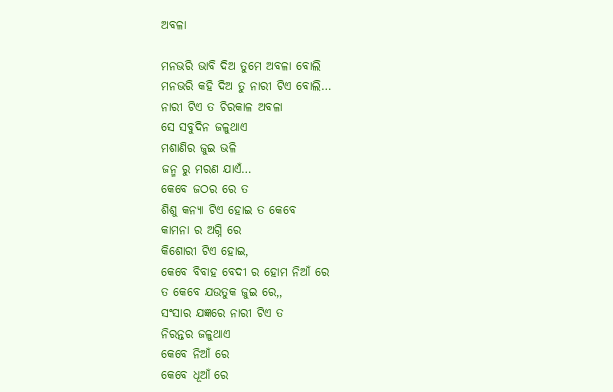ଅବଳା

ମନଭରି ଭାବି ଦିଅ ତୁମେ ଅବଳା ବୋଲି
ମନଭରି କହି ଦିଅ ତୁ ନାରୀ ଟିଏ ବୋଲି…
ନାରୀ ଟିଏ ତ ଚିରକାଳ ଅବଳା
ସେ ସବୁଦିନ ଜଳୁଥାଏ
ମଶାଣିର ଜୁଇ ଭଳି
ଜନ୍ମ ରୁ ମରଣ ଯାଏଁ…
କେବେ ଜଠର ରେ ତ
ଶିଶୁ କନ୍ୟା ଟିଏ ହୋଇ ତ କେବେ
କାମନା ର ଅଗ୍ନି ରେ
କିଶୋରୀ ଟିଏ ହୋଇ,
କେବେ ବିବାହ ବେଦୀ ର ହୋମ ନିଆଁ ରେ
ତ କେବେ ଯଉତୁକ ଜୁଇ ରେ,,
ସଂସାର ଯଜ୍ଞରେ ନାରୀ ଟିଏ ତ
ନିରନ୍ତର ଜଳୁଥାଏ
କେବେ ନିଆଁ ରେ
କେବେ ଧୂଆଁ ରେ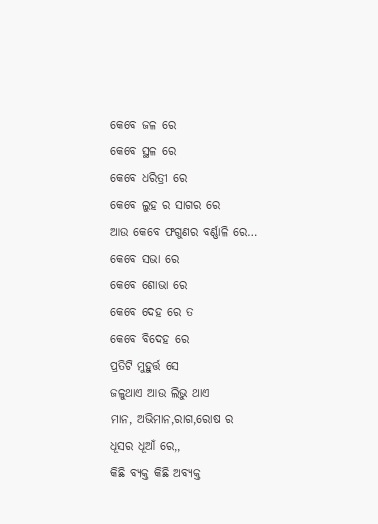କେବେ ଜଳ ରେ
କେବେ ସ୍ଥଳ ରେ
କେବେ ଧରିତ୍ରୀ ରେ
କେବେ ଲୁହ ର ସାଗର ରେ
ଆଉ କେବେ ଫଗୁଣର ବର୍ଣ୍ଣାଳି ରେ…
କେବେ ସଭା ରେ
କେବେ ଶୋଭା ରେ
କେବେ ଦେହ ରେ ତ
କେବେ ବିଦେହ ରେ
ପ୍ରତିଟି ମୁହୁର୍ତ୍ତ ସେ
ଜଳୁଥାଏ ଆଉ ଲିଭୁ ଥାଏ
ମାନ, ଅଭିମାନ,ରାଗ,ରୋଷ ର
ଧୂସର ଧୂଆଁ ରେ,,
କିଛି ବ୍ୟକ୍ତ କିଛି ଅବ୍ୟକ୍ତ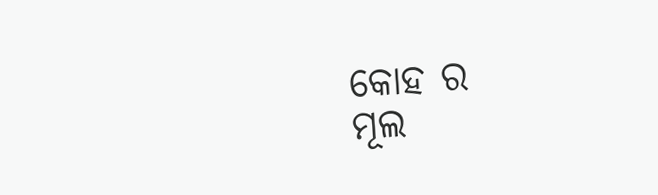କୋହ ର
ମୂଲ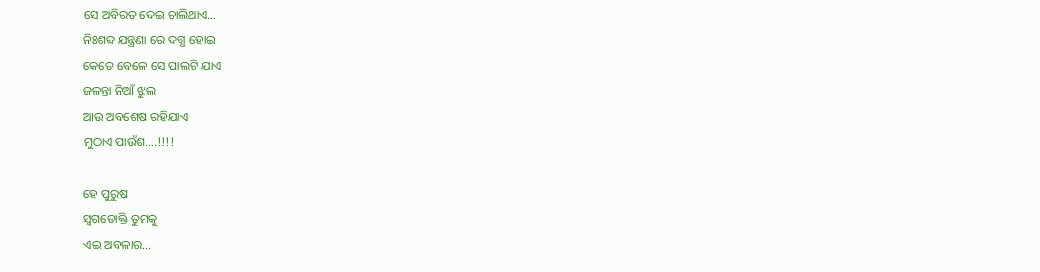ସେ ଅବିରତ ଦେଇ ଚାଲିଥାଏ…
ନିଃଶବ୍ଦ ଯନ୍ତ୍ରଣା ରେ ଦଗ୍ଧ ହୋଇ
କେତେ ବେଳେ ସେ ପାଲଟି ଯାଏ
ଜଳନ୍ତା ନିଆଁ ଝୁଲ
ଆଉ ଅବଶେଷ ରହିଯାଏ
ମୁଠାଏ ପାଉଁଶ….!!!!

ହେ ପୁରୁଷ
ସ୍ବଗତୋକ୍ତି ତୁମକୁ
ଏଇ ଅବଳାର…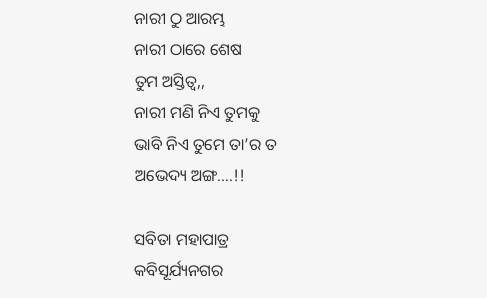ନାରୀ ଠୁ ଆରମ୍ଭ
ନାରୀ ଠାରେ ଶେଷ
ତୁମ ଅସ୍ତିତ୍ବ,,
ନାରୀ ମଣି ନିଏ ତୁମକୁ
ଭାବି ନିଏ ତୁମେ ତା’ର ତ
ଅଭେଦ୍ୟ ଅଙ୍ଗ….!!

ସବିତା ମହାପାତ୍ର
କବିସୂର୍ଯ୍ୟନଗର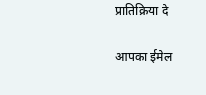प्रातिक्रिया दे

आपका ईमेल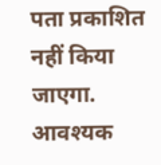पता प्रकाशित नहीं किया जाएगा. आवश्यक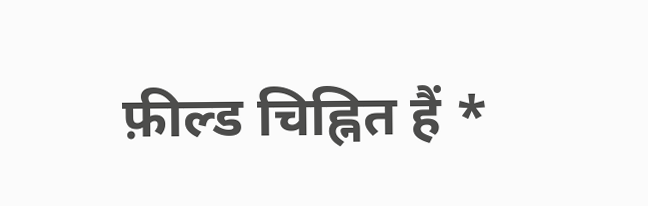फ़ील्ड चिह्नित हैं *